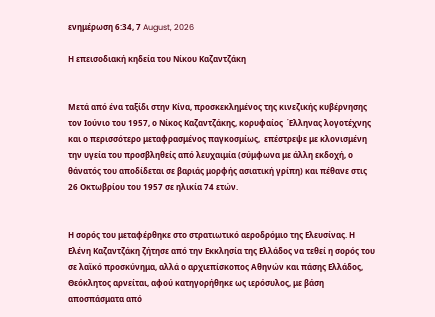ενημέρωση 6:34, 7 August, 2026

Η επεισοδιακή κηδεία του Νίκου Καζαντζάκη


Μετά από ένα ταξίδι στην Κίνα, προσκεκλημένος της κινεζικής κυβέρνησης τον Ιούνιο του 1957, ο Νίκος Καζαντζάκης, κορυφαίος  Έλληνας λογοτέχνης και ο περισσότερο μεταφρασμένος παγκοσμίως,  επέστρεψε με κλονισμένη την υγεία του προσβληθείς από λευχαιμία (σύμφωνα με άλλη εκδοχή, ο θάνατός του αποδίδεται σε βαριάς μορφής ασιατική γρίπη) και πέθανε στις 26 Οκτωβρίου του 1957 σε ηλικία 74 ετών.


Η σορός του μεταφέρθηκε στο στρατιωτικό αεροδρόμιο της Ελευσίνας. Η Ελένη Καζαντζάκη ζήτησε από την Εκκλησία της Ελλάδος να τεθεί η σορός του σε λαϊκό προσκύνημα, αλλά ο αρχιεπίσκοπος Αθηνών και πάσης Ελλάδος, Θεόκλητος αρνείται, αφού κατηγορήθηκε ως ιερόσυλος, με βάση αποσπάσματα από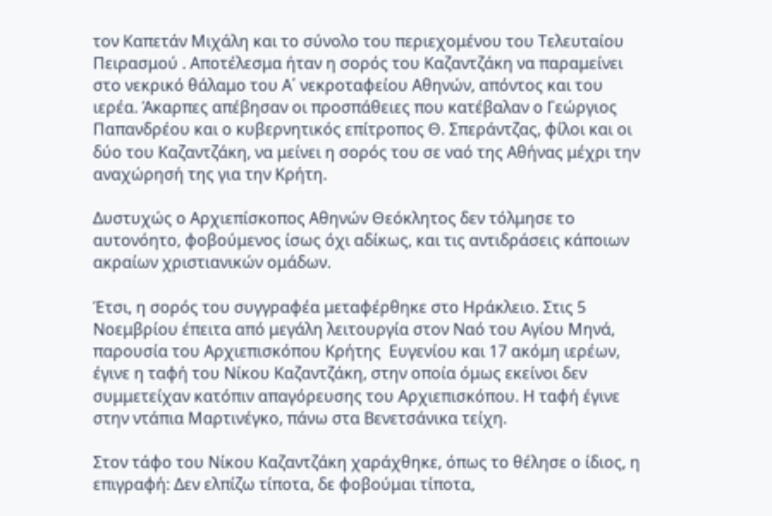τον Kαπετάν Mιχάλη και το σύνολο του περιεχομένου του Τελευταίου Πειρασμού . Αποτέλεσμα ήταν η σορός του Καζαντζάκη να παραμείνει στο νεκρικό θάλαμο του Α΄ νεκροταφείου Αθηνών, απόντος και του ιερέα. Άκαρπες απέβησαν οι προσπάθειες που κατέβαλαν ο Γεώργιος Παπανδρέου και ο κυβερνητικός επίτροπος Θ. Σπεράντζας, φίλοι και οι δύο του Καζαντζάκη, να μείνει η σορός του σε ναό της Αθήνας μέχρι την αναχώρησή της για την Κρήτη.

Δυστυχώς ο Αρχιεπίσκοπος Αθηνών Θεόκλητος δεν τόλμησε το αυτονόητο, φοβούμενος ίσως όχι αδίκως, και τις αντιδράσεις κάποιων ακραίων χριστιανικών ομάδων.

Έτσι, η σορός του συγγραφέα μεταφέρθηκε στο Ηράκλειο. Στις 5 Νοεμβρίου έπειτα από μεγάλη λειτουργία στον Ναό του Αγίου Μηνά, παρουσία του Αρχιεπισκόπου Κρήτης  Ευγενίου και 17 ακόμη ιερέων, έγινε η ταφή του Νίκου Καζαντζάκη, στην οποία όμως εκείνοι δεν συμμετείχαν κατόπιν απαγόρευσης του Αρχιεπισκόπου. Η ταφή έγινε στην ντάπια Μαρτινέγκο, πάνω στα Βενετσάνικα τείχη.

Στον τάφο του Νίκου Καζαντζάκη χαράχθηκε, όπως το θέλησε ο ίδιος, η επιγραφή: Δεν ελπίζω τίποτα, δε φοβούμαι τίποτα,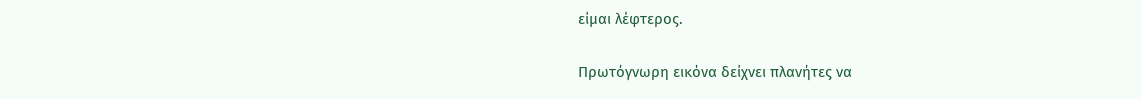είμαι λέφτερος.

Πρωτόγνωρη εικόνα δείχνει πλανήτες να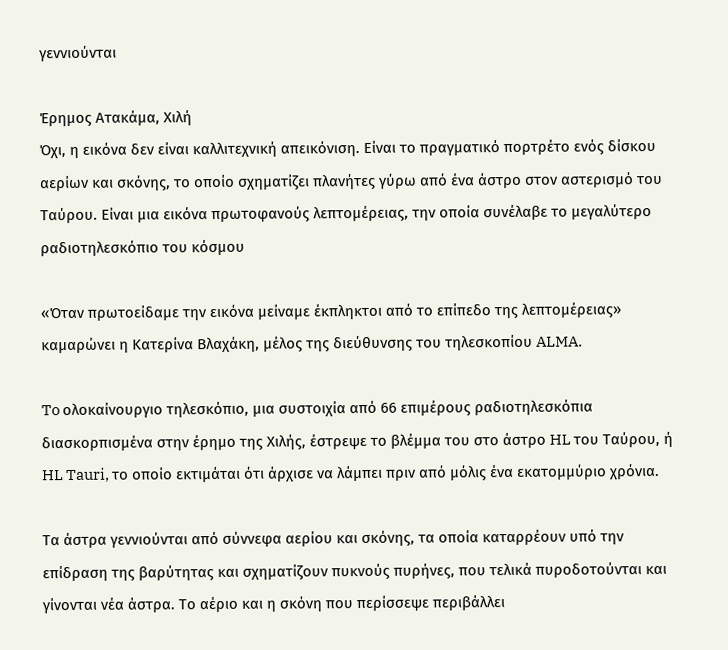γεννιούνται

Έρημος Ατακάμα, Χιλή
Όχι, η εικόνα δεν είναι καλλιτεχνική απεικόνιση. Είναι το πραγματικό πορτρέτο ενός δίσκου αερίων και σκόνης, το οποίο σχηματίζει πλανήτες γύρω από ένα άστρο στον αστερισμό του Ταύρου. Είναι μια εικόνα πρωτοφανούς λεπτομέρειας, την οποία συνέλαβε το μεγαλύτερο ραδιοτηλεσκόπιο του κόσμου

«Όταν πρωτοείδαμε την εικόνα μείναμε έκπληκτοι από το επίπεδο της λεπτομέρειας» καμαρώνει η Κατερίνα Βλαχάκη, μέλος της διεύθυνσης του τηλεσκοπίου ALMA.

To ολοκαίνουργιο τηλεσκόπιο, μια συστοιχία από 66 επιμέρους ραδιοτηλεσκόπια διασκορπισμένα στην έρημο της Χιλής, έστρεψε το βλέμμα του στο άστρο HL του Ταύρου, ή HL Tauri, το οποίο εκτιμάται ότι άρχισε να λάμπει πριν από μόλις ένα εκατομμύριο χρόνια.

Τα άστρα γεννιούνται από σύννεφα αερίου και σκόνης, τα οποία καταρρέουν υπό την επίδραση της βαρύτητας και σχηματίζουν πυκνούς πυρήνες, που τελικά πυροδοτούνται και γίνονται νέα άστρα. Το αέριο και η σκόνη που περίσσεψε περιβάλλει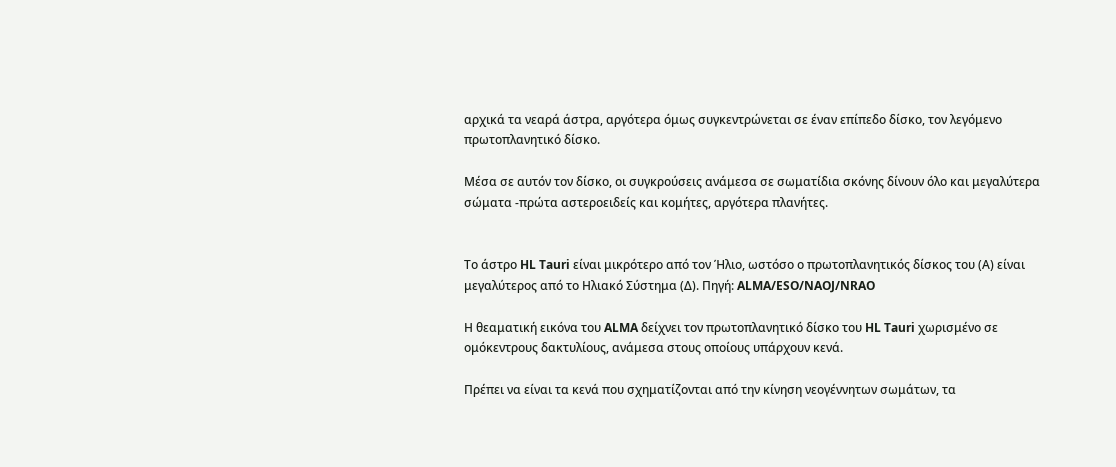αρχικά τα νεαρά άστρα, αργότερα όμως συγκεντρώνεται σε έναν επίπεδο δίσκο, τον λεγόμενο πρωτοπλανητικό δίσκο.

Μέσα σε αυτόν τον δίσκο, οι συγκρούσεις ανάμεσα σε σωματίδια σκόνης δίνουν όλο και μεγαλύτερα σώματα -πρώτα αστεροειδείς και κομήτες, αργότερα πλανήτες.


Το άστρο HL Tauri είναι μικρότερο από τον Ήλιο, ωστόσο ο πρωτοπλανητικός δίσκος του (Α) είναι μεγαλύτερος από το Ηλιακό Σύστημα (Δ). Πηγή: ALMA/ESO/NAOJ/NRAO

Η θεαματική εικόνα του ALMA δείχνει τον πρωτοπλανητικό δίσκο του HL Tauri χωρισμένο σε ομόκεντρους δακτυλίους, ανάμεσα στους οποίους υπάρχουν κενά.

Πρέπει να είναι τα κενά που σχηματίζονται από την κίνηση νεογέννητων σωμάτων, τα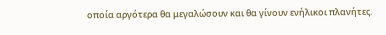οποία αργότερα θα μεγαλώσουν και θα γίνουν ενήλικοι πλανήτες.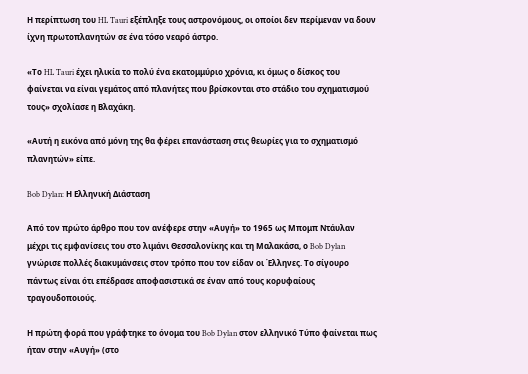Η περίπτωση του HL Tauri εξέπληξε τους αστρονόμους, οι οποίοι δεν περίμεναν να δουν ίχνη πρωτοπλανητών σε ένα τόσο νεαρό άστρο.

«Το HL Tauri έχει ηλικία το πολύ ένα εκατομμύριο χρόνια, κι όμως ο δίσκος του φαίνεται να είναι γεμάτος από πλανήτες που βρίσκονται στο στάδιο του σχηματισμού τους» σχολίασε η Βλαχάκη.

«Αυτή η εικόνα από μόνη της θα φέρει επανάσταση στις θεωρίες για το σχηματισμό πλανητών» είπε.

Bob Dylan: Η Ελληνική Διάσταση

Από τον πρώτο άρθρο που τον ανέφερε στην «Αυγή» το 1965 ως Μπομπ Ντάυλαν μέχρι τις εμφανίσεις του στο λιμάνι Θεσσαλονίκης και τη Μαλακάσα, ο Bob Dylan γνώρισε πολλές διακυμάνσεις στον τρόπο που τον είδαν οι Έλληνες. Το σίγουρο πάντως είναι ότι επέδρασε αποφασιστικά σε έναν από τους κορυφαίους τραγουδοποιούς.

Η πρώτη φορά που γράφτηκε το όνομα του Bob Dylan στον ελληνικό Τύπο φαίνεται πως ήταν στην «Αυγή» (στο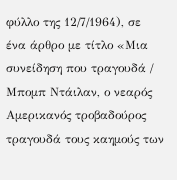φύλλο της 12/7/1964), σε ένα άρθρο με τίτλο «Μια συνείδηση που τραγουδά / Μπομπ Ντάιλαν, ο νεαρός Αμερικανός τροβαδούρος τραγουδά τους καημούς των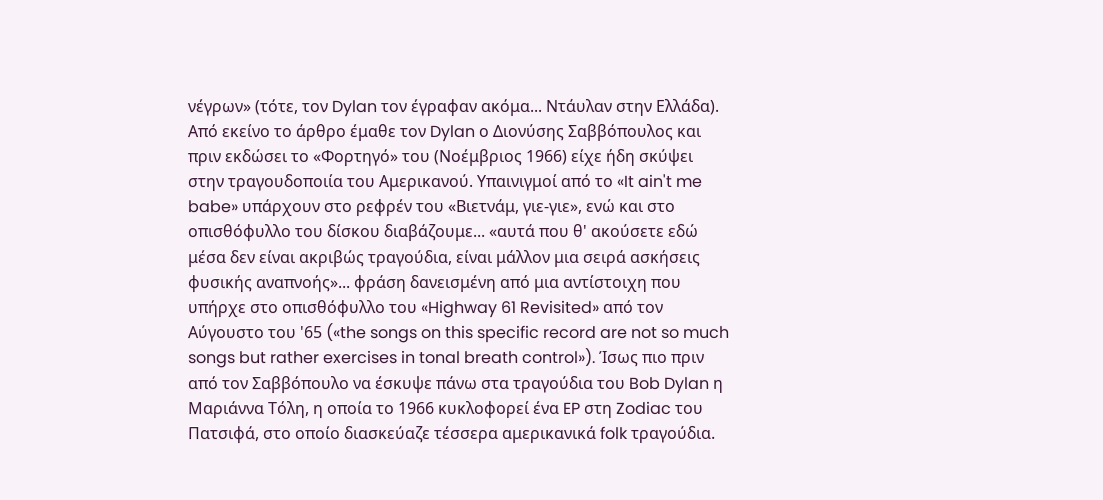νέγρων» (τότε, τον Dylan τον έγραφαν ακόμα... Ντάυλαν στην Ελλάδα). Από εκείνο το άρθρο έμαθε τον Dylan ο Διονύσης Σαββόπουλος και πριν εκδώσει το «Φορτηγό» του (Νοέμβριος 1966) είχε ήδη σκύψει στην τραγουδοποιία του Αμερικανού. Υπαινιγμοί από το «It ain't me babe» υπάρχουν στο ρεφρέν του «Βιετνάμ, γιε-γιε», ενώ και στο οπισθόφυλλο του δίσκου διαβάζουμε... «αυτά που θ' ακούσετε εδώ μέσα δεν είναι ακριβώς τραγούδια, είναι μάλλον μια σειρά ασκήσεις φυσικής αναπνοής»... φράση δανεισμένη από μια αντίστοιχη που υπήρχε στο οπισθόφυλλο του «Highway 61 Revisited» από τον Αύγουστο του '65 («the songs on this specific record are not so much songs but rather exercises in tonal breath control»). Ίσως πιο πριν από τον Σαββόπουλο να έσκυψε πάνω στα τραγούδια του Bob Dylan η Μαριάννα Τόλη, η οποία το 1966 κυκλοφορεί ένα EP στη Zodiac του Πατσιφά, στο οποίο διασκεύαζε τέσσερα αμερικανικά folk τραγούδια.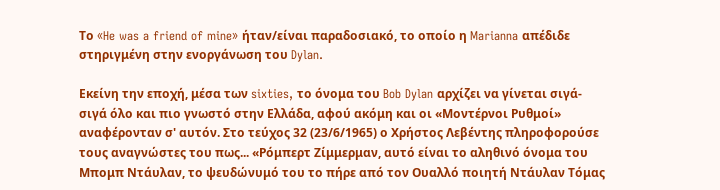Το «He was a friend of mine» ήταν/είναι παραδοσιακό, το οποίο η Marianna απέδιδε στηριγμένη στην ενοργάνωση του Dylan.

Εκείνη την εποχή, μέσα των sixties, το όνομα του Bob Dylan αρχίζει να γίνεται σιγά-σιγά όλο και πιο γνωστό στην Ελλάδα, αφού ακόμη και οι «Μοντέρνοι Ρυθμοί» αναφέρονταν σ' αυτόν. Στο τεύχος 32 (23/6/1965) ο Χρήστος Λεβέντης πληροφορούσε τους αναγνώστες του πως... «Ρόμπερτ Ζίμμερμαν, αυτό είναι το αληθινό όνομα του Μπομπ Ντάυλαν, το ψευδώνυμό του το πήρε από τον Ουαλλό ποιητή Ντάυλαν Τόμας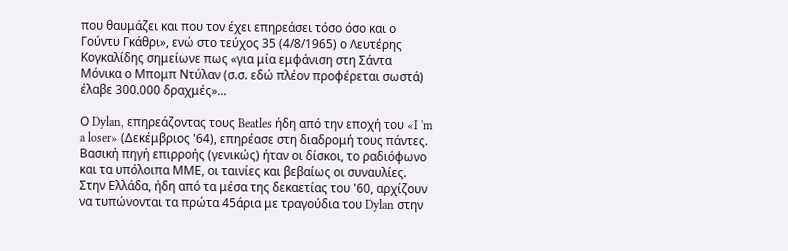που θαυμάζει και που τον έχει επηρεάσει τόσο όσο και ο Γούντυ Γκάθρι», ενώ στο τεύχος 35 (4/8/1965) ο Λευτέρης Κογκαλίδης σημείωνε πως «για μία εμφάνιση στη Σάντα Μόνικα ο Μπομπ Ντύλαν (σ.σ. εδώ πλέον προφέρεται σωστά) έλαβε 300.000 δραχμές»...

Ο Dylan, επηρεάζοντας τους Beatles ήδη από την εποχή του «I 'm a loser» (Δεκέμβριος '64), επηρέασε στη διαδρομή τους πάντες. Βασική πηγή επιρροής (γενικώς) ήταν οι δίσκοι, το ραδιόφωνο και τα υπόλοιπα ΜΜΕ, οι ταινίες και βεβαίως οι συναυλίες. Στην Ελλάδα, ήδη από τα μέσα της δεκαετίας του '60, αρχίζουν να τυπώνονται τα πρώτα 45άρια με τραγούδια του Dylan στην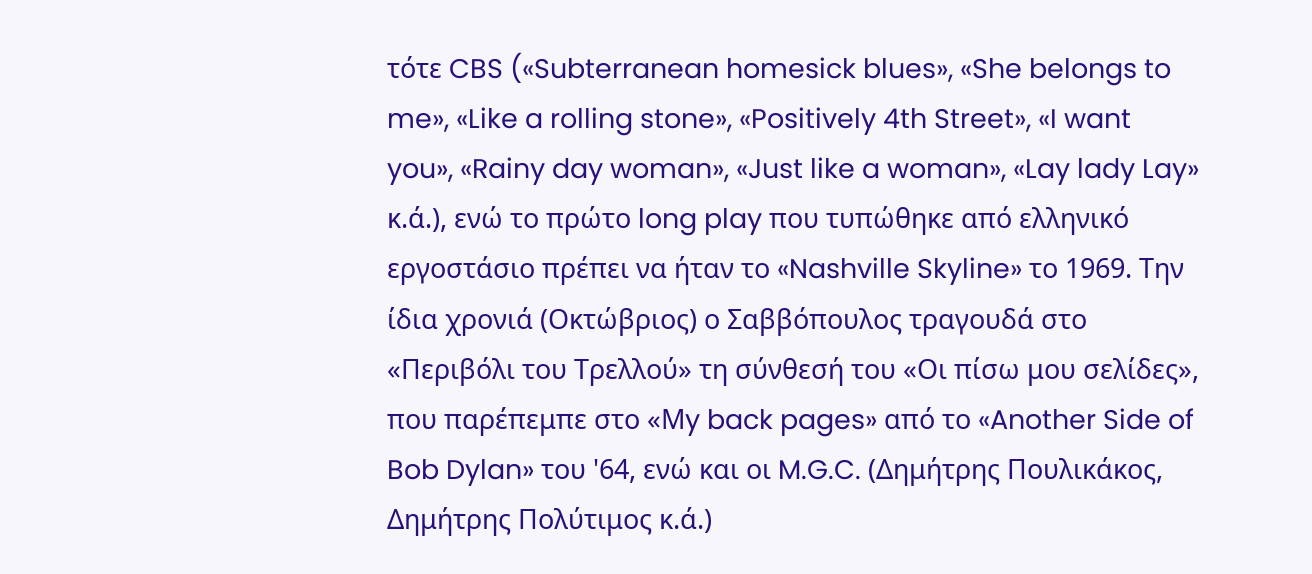τότε CBS («Subterranean homesick blues», «She belongs to me», «Like a rolling stone», «Positively 4th Street», «I want you», «Rainy day woman», «Just like a woman», «Lay lady Lay» κ.ά.), ενώ το πρώτο long play που τυπώθηκε από ελληνικό εργοστάσιο πρέπει να ήταν το «Nashville Skyline» το 1969. Την ίδια χρονιά (Οκτώβριος) ο Σαββόπουλος τραγουδά στο «Περιβόλι του Τρελλού» τη σύνθεσή του «Οι πίσω μου σελίδες», που παρέπεμπε στο «Μy back pages» από το «Another Side of Bob Dylan» του '64, ενώ και οι M.G.C. (Δημήτρης Πουλικάκος, Δημήτρης Πολύτιμος κ.ά.)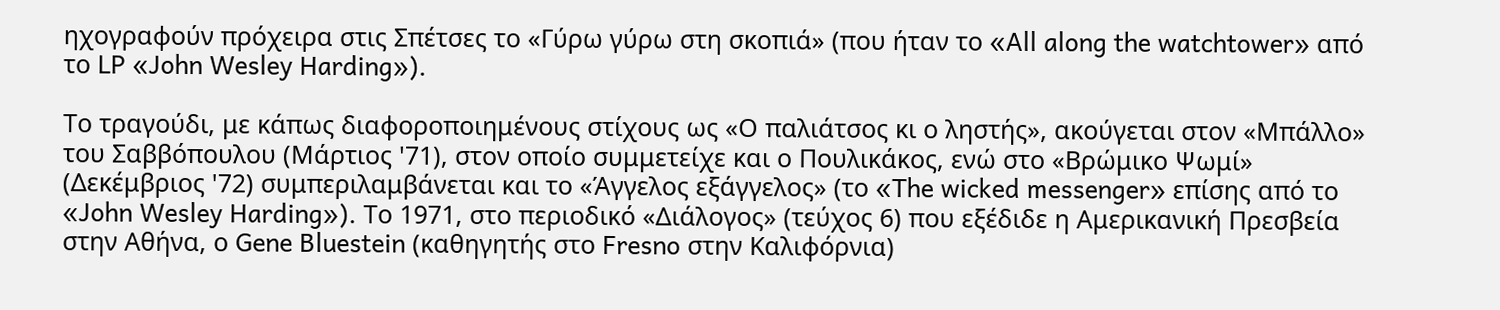ηχογραφούν πρόχειρα στις Σπέτσες το «Γύρω γύρω στη σκοπιά» (που ήταν το «All along the watchtower» από το LP «John Wesley Harding»).

Το τραγούδι, με κάπως διαφοροποιημένους στίχους ως «Ο παλιάτσος κι ο ληστής», ακούγεται στον «Μπάλλο» του Σαββόπουλου (Μάρτιος '71), στον οποίο συμμετείχε και ο Πουλικάκος, ενώ στο «Βρώμικο Ψωμί» (Δεκέμβριος '72) συμπεριλαμβάνεται και το «Άγγελος εξάγγελος» (το «The wicked messenger» επίσης από το «John Wesley Harding»). Το 1971, στο περιοδικό «Διάλογος» (τεύχος 6) που εξέδιδε η Αμερικανική Πρεσβεία στην Αθήνα, ο Gene Bluestein (καθηγητής στο Fresno στην Καλιφόρνια)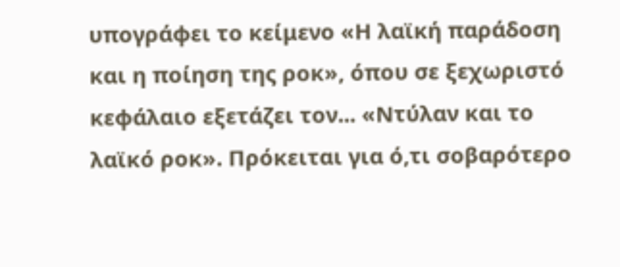υπογράφει το κείμενο «Η λαϊκή παράδοση και η ποίηση της ροκ», όπου σε ξεχωριστό κεφάλαιο εξετάζει τον... «Ντύλαν και το λαϊκό ροκ». Πρόκειται για ό,τι σοβαρότερο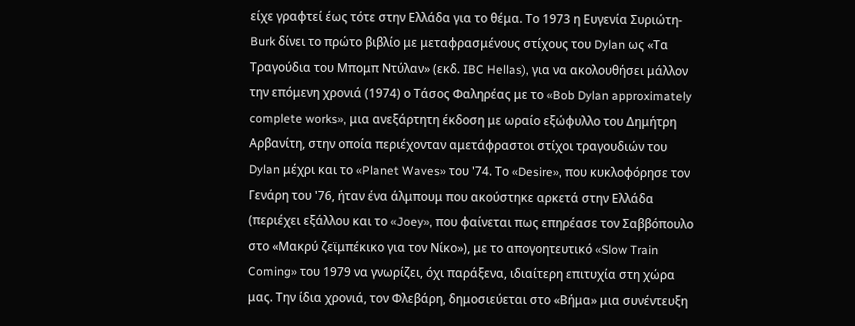είχε γραφτεί έως τότε στην Ελλάδα για το θέμα. Το 1973 η Ευγενία Συριώτη-Burk δίνει το πρώτο βιβλίο με μεταφρασμένους στίχους του Dylan ως «Τα Τραγούδια του Μπομπ Ντύλαν» (εκδ. IBC Hellas), για να ακολουθήσει μάλλον την επόμενη χρονιά (1974) ο Τάσος Φαληρέας με το «Bob Dylan approximately complete works», μια ανεξάρτητη έκδοση με ωραίο εξώφυλλο του Δημήτρη Αρβανίτη, στην οποία περιέχονταν αμετάφραστοι στίχοι τραγουδιών του Dylan μέχρι και το «Planet Waves» του '74. Το «Desire», που κυκλοφόρησε τον Γενάρη του '76, ήταν ένα άλμπουμ που ακούστηκε αρκετά στην Ελλάδα (περιέχει εξάλλου και το «Joey», που φαίνεται πως επηρέασε τον Σαββόπουλο στο «Μακρύ ζεϊμπέκικο για τον Νίκο»), με το απογοητευτικό «Slow Train Coming» του 1979 να γνωρίζει, όχι παράξενα, ιδιαίτερη επιτυχία στη χώρα μας. Την ίδια χρονιά, τον Φλεβάρη, δημοσιεύεται στο «Βήμα» μια συνέντευξη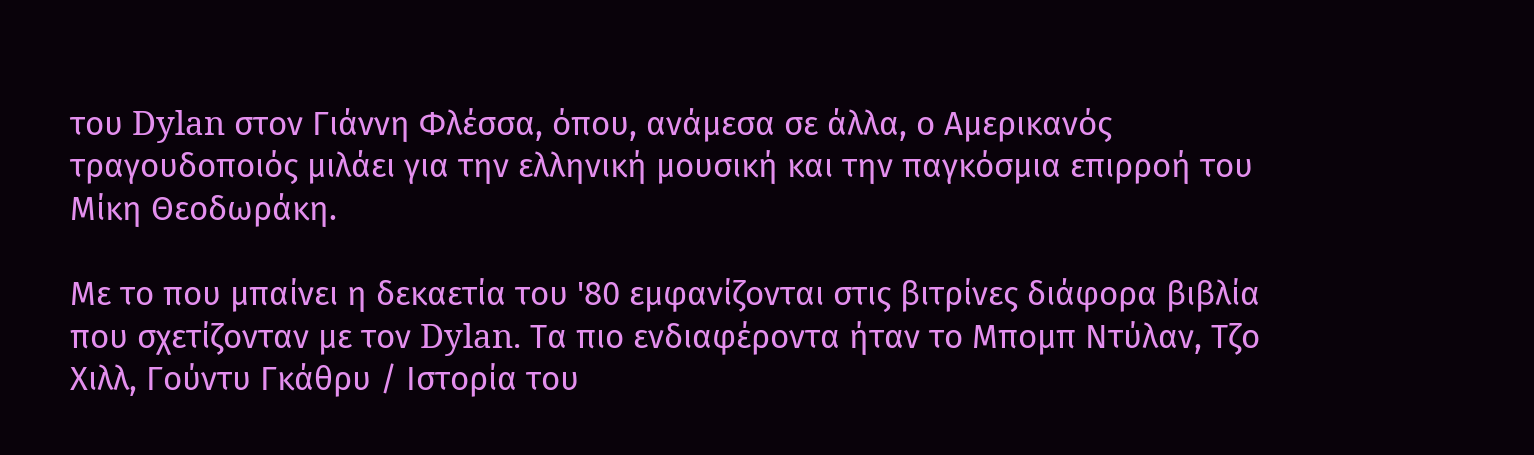του Dylan στον Γιάννη Φλέσσα, όπου, ανάμεσα σε άλλα, ο Αμερικανός τραγουδοποιός μιλάει για την ελληνική μουσική και την παγκόσμια επιρροή του Μίκη Θεοδωράκη.

Με το που μπαίνει η δεκαετία του '80 εμφανίζονται στις βιτρίνες διάφορα βιβλία που σχετίζονταν με τον Dylan. Τα πιο ενδιαφέροντα ήταν το Μπομπ Ντύλαν, Τζο Χιλλ, Γούντυ Γκάθρυ / Ιστορία του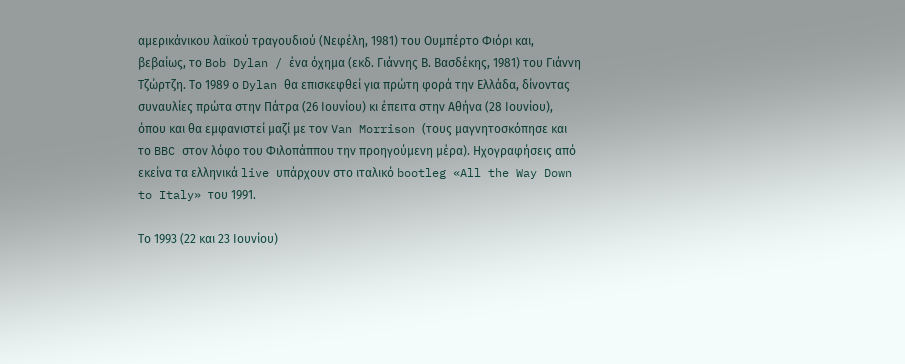αμερικάνικου λαϊκού τραγουδιού (Νεφέλη, 1981) του Ουμπέρτο Φιόρι και, βεβαίως, το Bob Dylan / ένα όχημα (εκδ. Γιάννης Β. Βασδέκης, 1981) του Γιάννη Τζώρτζη. Το 1989 ο Dylan θα επισκεφθεί για πρώτη φορά την Ελλάδα, δίνοντας συναυλίες πρώτα στην Πάτρα (26 Ιουνίου) κι έπειτα στην Αθήνα (28 Ιουνίου), όπου και θα εμφανιστεί μαζί με τον Van Morrison (τους μαγνητοσκόπησε και το BBC στον λόφο του Φιλοπάππου την προηγούμενη μέρα). Ηχογραφήσεις από εκείνα τα ελληνικά live υπάρχουν στο ιταλικό bootleg «All the Way Down to Italy» του 1991.

Τo 1993 (22 και 23 Ιουνίου)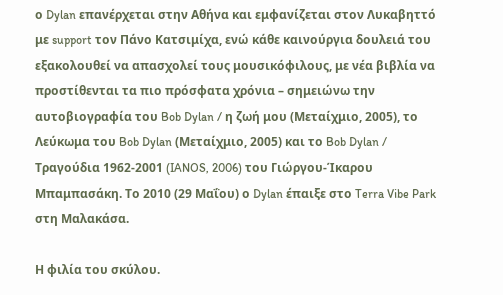ο Dylan επανέρχεται στην Αθήνα και εμφανίζεται στον Λυκαβηττό με support τον Πάνο Κατσιμίχα, ενώ κάθε καινούργια δουλειά του εξακολουθεί να απασχολεί τους μουσικόφιλους, με νέα βιβλία να προστίθενται τα πιο πρόσφατα χρόνια – σημειώνω την αυτοβιογραφία του Bob Dylan / η ζωή μου (Μεταίχμιο, 2005), το Λεύκωμα του Bob Dylan (Μεταίχμιο, 2005) και το Bob Dylan / Τραγούδια 1962-2001 (IANOS, 2006) του Γιώργου-Ίκαρου Μπαμπασάκη. Το 2010 (29 Μαΐου) ο Dylan έπαιξε στο Terra Vibe Park στη Μαλακάσα.

Η φιλία του σκύλου.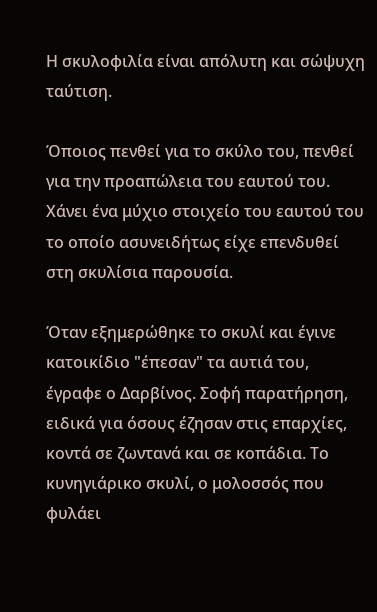Η σκυλοφιλία είναι απόλυτη και σώψυχη ταύτιση.

Όποιος πενθεί για το σκύλο του, πενθεί για την προαπώλεια του εαυτού του. Xάνει ένα μύχιο στοιχείο του εαυτού του το οποίο ασυνειδήτως είχε επενδυθεί στη σκυλίσια παρουσία.

Όταν εξημερώθηκε το σκυλί και έγινε κατοικίδιο "έπεσαν" τα αυτιά του, έγραφε ο Δαρβίνος. Σοφή παρατήρηση, ειδικά για όσους έζησαν στις επαρχίες, κοντά σε ζωντανά και σε κοπάδια. Το κυνηγιάρικο σκυλί, ο μολοσσός που φυλάει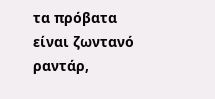τα πρόβατα είναι ζωντανό ραντάρ,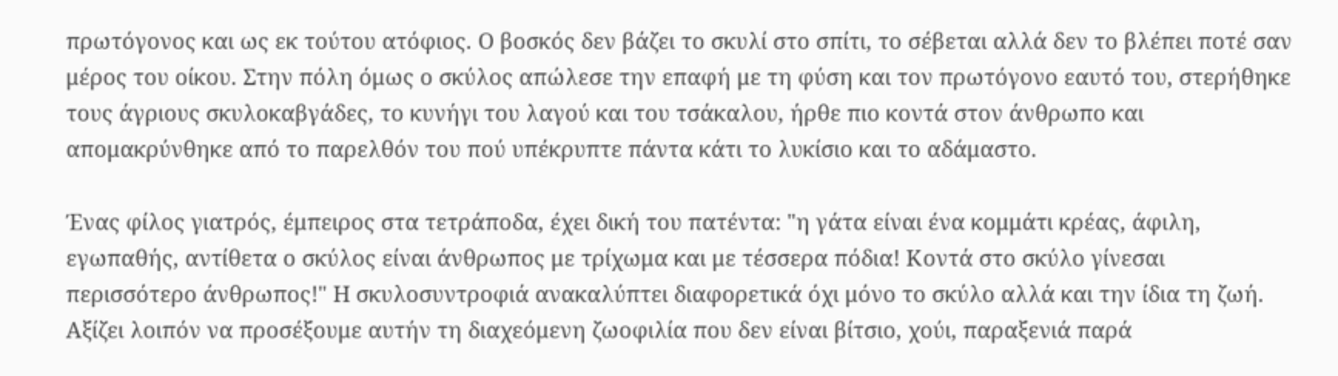πρωτόγονος και ως εκ τούτου ατόφιος. Ο βοσκός δεν βάζει το σκυλί στο σπίτι, το σέβεται αλλά δεν το βλέπει ποτέ σαν μέρος του οίκου. Στην πόλη όμως ο σκύλος απώλεσε την επαφή με τη φύση και τον πρωτόγονο εαυτό του, στερήθηκε τους άγριους σκυλοκαβγάδες, το κυνήγι του λαγού και του τσάκαλου, ήρθε πιο κοντά στον άνθρωπο και απομακρύνθηκε από το παρελθόν του πού υπέκρυπτε πάντα κάτι το λυκίσιο και το αδάμαστο.

Ένας φίλος γιατρός, έμπειρος στα τετράποδα, έχει δική του πατέντα: "η γάτα είναι ένα κομμάτι κρέας, άφιλη, εγωπαθής, αντίθετα ο σκύλος είναι άνθρωπος με τρίχωμα και με τέσσερα πόδια! Κοντά στο σκύλο γίνεσαι περισσότερο άνθρωπος!" Η σκυλοσυντροφιά ανακαλύπτει διαφορετικά όχι μόνο το σκύλο αλλά και την ίδια τη ζωή. Αξίζει λοιπόν να προσέξουμε αυτήν τη διαχεόμενη ζωοφιλία που δεν είναι βίτσιο, χούι, παραξενιά παρά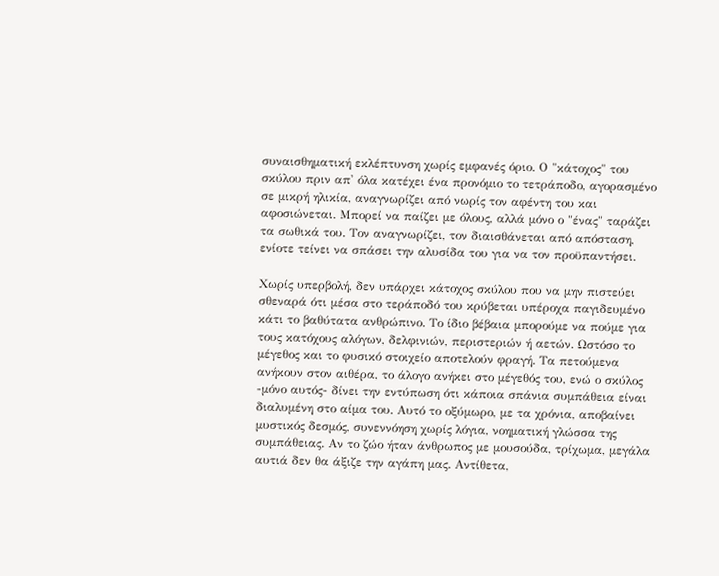συναισθηματική εκλέπτυνση χωρίς εμφανές όριο. Ο "κάτοχος" του σκύλου πριν απ' όλα κατέχει ένα προνόμιο το τετράποδο, αγορασμένο σε μικρή ηλικία, αναγνωρίζει από νωρίς τον αφέντη του και αφοσιώνεται. Μπορεί να παίζει με όλους, αλλά μόνο ο "ένας" ταράζει τα σωθικά του. Τον αναγνωρίζει, τον διαισθάνεται από απόσταση, ενίοτε τείνει να σπάσει την αλυσίδα του για να τον προϋπαντήσει.

Χωρίς υπερβολή, δεν υπάρχει κάτοχος σκύλου που να μην πιστεύει σθεναρά ότι μέσα στο τεράποδό του κρύβεται υπέροχα παγιδευμένο κάτι το βαθύτατα ανθρώπινο. Το ίδιο βέβαια μπορούμε να πούμε για τους κατόχους αλόγων, δελφινιών, περιστεριών ή αετών. Ωστόσο το μέγεθος και το φυσικό στοιχείο αποτελούν φραγή. Τα πετούμενα ανήκουν στον αιθέρα, το άλογο ανήκει στο μέγεθός του, ενώ ο σκύλος -μόνο αυτός- δίνει την εντύπωση ότι κάποια σπάνια συμπάθεια είναι διαλυμένη στο αίμα του. Αυτό το οξύμωρο, με τα χρόνια, αποβαίνει μυστικός δεσμός, συνεννόηση χωρίς λόγια, νοηματική γλώσσα της συμπάθειας. Αν το ζώο ήταν άνθρωπος με μουσούδα, τρίχωμα, μεγάλα αυτιά δεν θα άξιζε την αγάπη μας. Αντίθετα,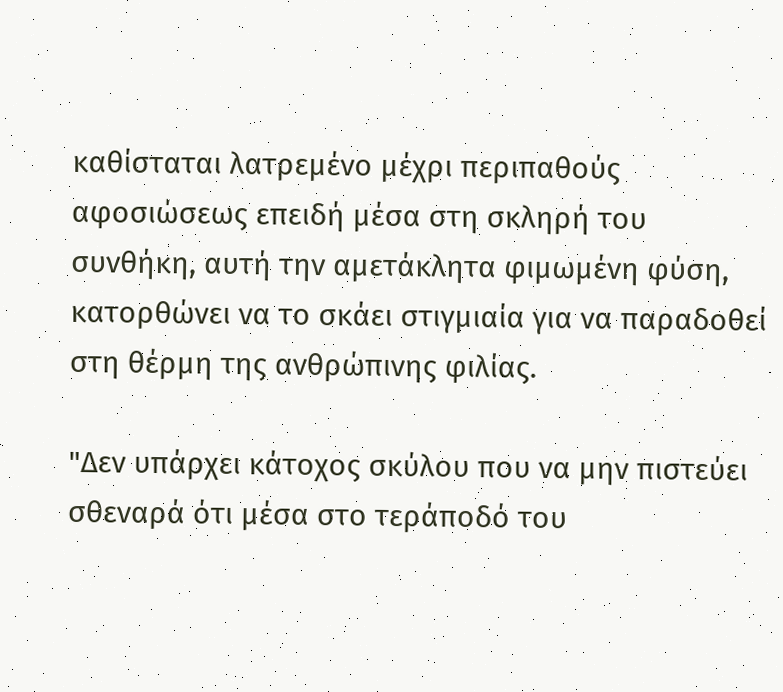καθίσταται λατρεμένο μέχρι περιπαθούς αφοσιώσεως επειδή μέσα στη σκληρή του συνθήκη, αυτή την αμετάκλητα φιμωμένη φύση, κατορθώνει να το σκάει στιγμιαία για να παραδοθεί στη θέρμη της ανθρώπινης φιλίας.

"Δεν υπάρχει κάτοχος σκύλου που να μην πιστεύει σθεναρά ότι μέσα στο τεράποδό του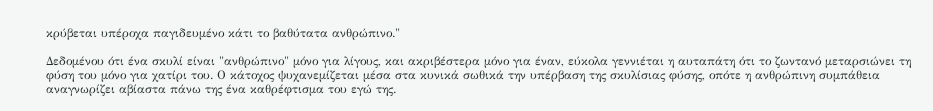κρύβεται υπέροχα παγιδευμένο κάτι το βαθύτατα ανθρώπινο."

Δεδομένου ότι ένα σκυλί είναι "ανθρώπινο" μόνο για λίγους, και ακριβέστερα μόνο για έναν, εύκολα γεννιέται η αυταπάτη ότι το ζωντανό μεταρσιώνει τη φύση του μόνο για χατίρι του. Ο κάτοχος ψυχανεμίζεται μέσα στα κυνικά σωθικά την υπέρβαση της σκυλίσιας φύσης, οπότε η ανθρώπινη συμπάθεια αναγνωρίζει αβίαστα πάνω της ένα καθρέφτισμα του εγώ της.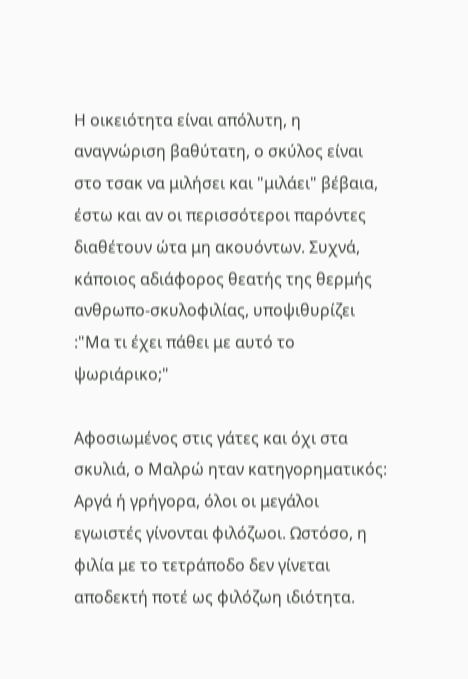Η οικειότητα είναι απόλυτη, η αναγνώριση βαθύτατη, ο σκύλος είναι στο τσακ να μιλήσει και "μιλάει" βέβαια, έστω και αν οι περισσότεροι παρόντες διαθέτουν ώτα μη ακουόντων. Συχνά, κάποιος αδιάφορος θεατής της θερμής ανθρωπο-σκυλοφιλίας, υποψιθυρίζει :"Μα τι έχει πάθει με αυτό το ψωριάρικο;"

Αφοσιωμένος στις γάτες και όχι στα σκυλιά, ο Μαλρώ ηταν κατηγορηματικός: Αργά ή γρήγορα, όλοι οι μεγάλοι εγωιστές γίνονται φιλόζωοι. Ωστόσο, η φιλία με το τετράποδο δεν γίνεται αποδεκτή ποτέ ως φιλόζωη ιδιότητα.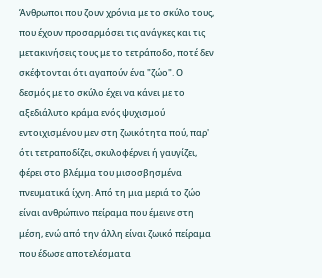Άνθρωποι που ζουν χρόνια με το σκύλο τους, που έχουν προσαρμόσει τις ανάγκες και τις μετακινήσεις τους με το τετράποδο, ποτέ δεν σκέφτονται ότι αγαπούν ένα "ζώο". Ο δεσμός με το σκύλο έχει να κάνει με το αξεδιάλυτο κράμα ενός ψυχισμού εντοιχισμένου μεν στη ζωικότητα πού, παρ' ότι τετραποδίζει, σκυλοφέρνει ή γαυγίζει, φέρει στο βλέμμα του μισοσβησμένα πνευματικά ίχνη. Από τη μια μεριά το ζώο είναι ανθρώπινο πείραμα που έμεινε στη μέση, ενώ από την άλλη είναι ζωικό πείραμα που έδωσε αποτελέσματα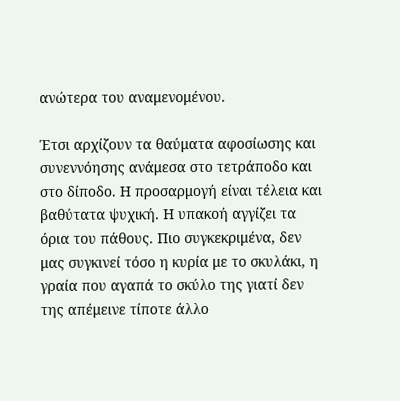ανώτερα του αναμενομένου.

Έτσι αρχίζουν τα θαύματα αφοσίωσης και συνεννόησης ανάμεσα στο τετράποδο και στο δίποδο. Η προσαρμογή είναι τέλεια και βαθύτατα ψυχική. Η υπακοή αγγίζει τα όρια του πάθους. Πιο συγκεκριμένα, δεν μας συγκινεί τόσο η κυρία με το σκυλάκι, η γραία που αγαπά το σκύλο της γιατί δεν της απέμεινε τίποτε άλλο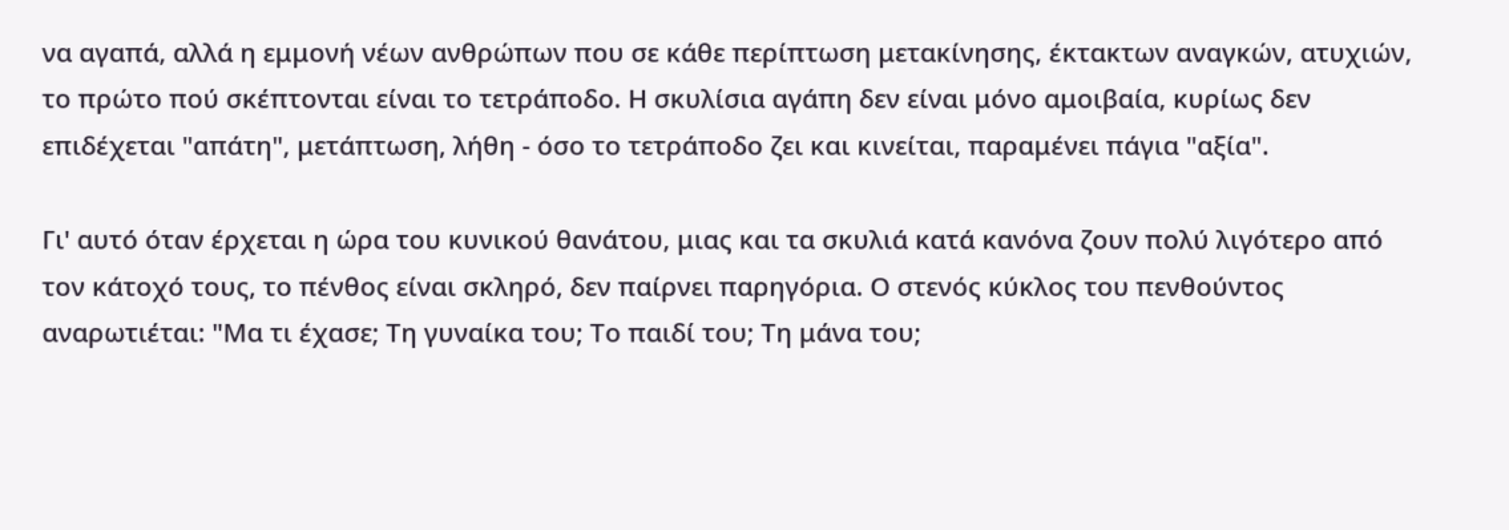να αγαπά, αλλά η εμμονή νέων ανθρώπων που σε κάθε περίπτωση μετακίνησης, έκτακτων αναγκών, ατυχιών, το πρώτο πού σκέπτονται είναι το τετράποδο. Η σκυλίσια αγάπη δεν είναι μόνο αμοιβαία, κυρίως δεν επιδέχεται "απάτη", μετάπτωση, λήθη - όσο το τετράποδο ζει και κινείται, παραμένει πάγια "αξία".

Γι' αυτό όταν έρχεται η ώρα του κυνικού θανάτου, μιας και τα σκυλιά κατά κανόνα ζουν πολύ λιγότερο από τον κάτοχό τους, το πένθος είναι σκληρό, δεν παίρνει παρηγόρια. Ο στενός κύκλος του πενθούντος αναρωτιέται: "Μα τι έχασε; Τη γυναίκα του; Το παιδί του; Τη μάνα του;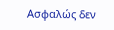Ασφαλώς δεν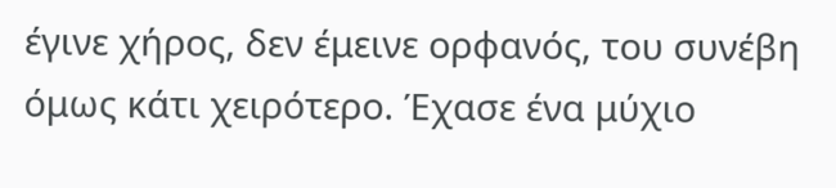έγινε χήρος, δεν έμεινε ορφανός, του συνέβη όμως κάτι χειρότερο. Έχασε ένα μύχιο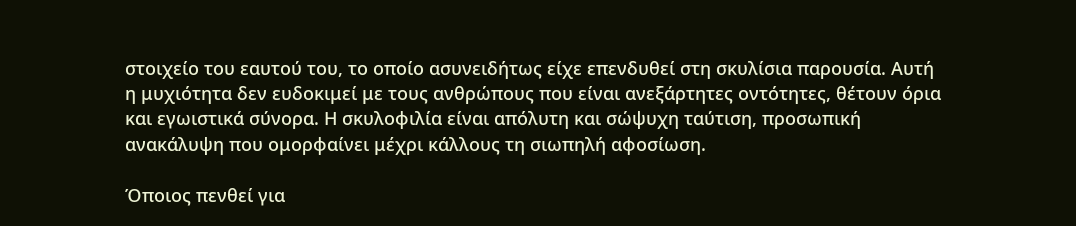στοιχείο του εαυτού του, το οποίο ασυνειδήτως είχε επενδυθεί στη σκυλίσια παρουσία. Αυτή η μυχιότητα δεν ευδοκιμεί με τους ανθρώπους που είναι ανεξάρτητες οντότητες, θέτουν όρια και εγωιστικά σύνορα. Η σκυλοφιλία είναι απόλυτη και σώψυχη ταύτιση, προσωπική ανακάλυψη που ομορφαίνει μέχρι κάλλους τη σιωπηλή αφοσίωση.

Όποιος πενθεί για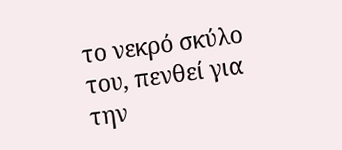το νεκρό σκύλο του, πενθεί για την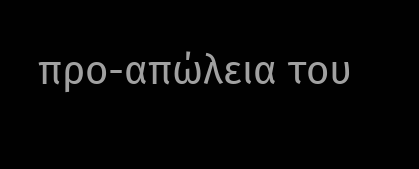προ-απώλεια του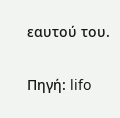εαυτού του.

Πηγή: lifo